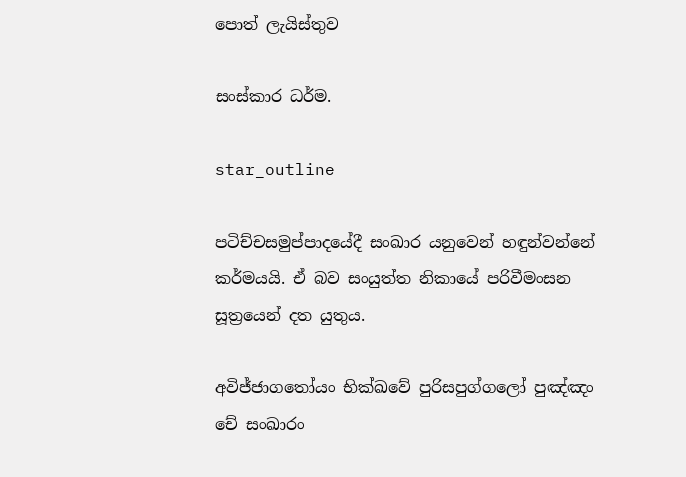පොත් ලැයිස්තුව

සංස්කාර ධර්ම.

star_outline

පටිච්චසමුප්පාදයේදී සංඛාර යනුවෙන් හඳුන්වන්නේ කර්මයයි. ඒ බව සංයුත්ත නිකායේ පරිවීමංසන සූත්‍රයෙන් දත යුතුය.

අවිජ්ජාගතෝයං භික්ඛවේ පුරිසපුග්ගලෝ පුඤ්ඤං චේ සංඛාරං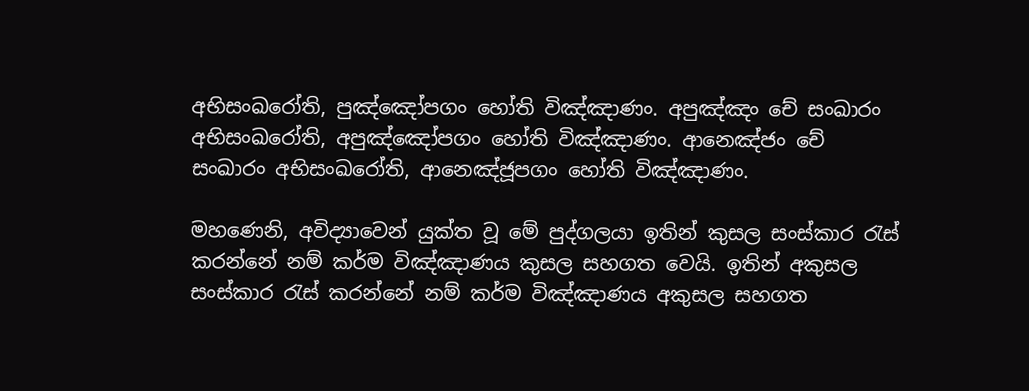අභිසංඛරෝති, පුඤ්ඤෝපගං හෝති විඤ්ඤාණං. අපුඤ්ඤං චේ සංඛාරං අභිසංඛරෝති, අපුඤ්ඤෝපගං හෝති විඤ්ඤාණං. ආනෙඤ්ජං චේ සංඛාරං අභිසංඛරෝති, ආනෙඤ්ජූපගං හෝති විඤ්ඤාණං.

මහණෙනි, අවිද්‍යාවෙන් යුක්ත වූ මේ පුද්ගලයා ඉතින් කුසල සංස්කාර රැස් කරන්නේ නම් කර්ම විඤ්ඤාණය කුසල සහගත වෙයි. ඉතින් අකුසල සංස්කාර රැස් කරන්නේ නම් කර්ම විඤ්ඤාණය අකුසල සහගත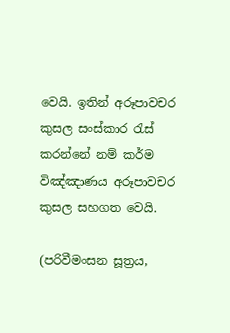වෙයි. ඉතින් අරූපාවචර කුසල සංස්කාර රැස් කරන්නේ නම් කර්ම විඤ්ඤාණය අරූපාවචර කුසල සහගත වෙයි.

(පරිවීමංසන සූත්‍රය,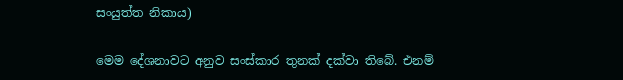සංයුත්ත නිකාය)

මෙම දේශනාවට අනුව සංස්කාර තුනක් දක්වා තිබේ. එනම්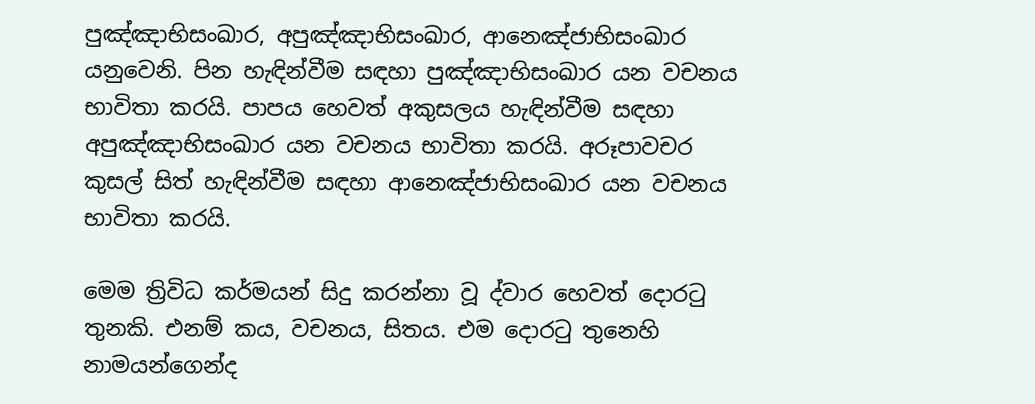පුඤ්ඤාභිසංඛාර, අපුඤ්ඤාභිසංඛාර, ආනෙඤ්ජාභිසංඛාර යනුවෙනි. පින හැඳින්වීම සඳහා පුඤ්ඤාභිසංඛාර යන වචනය භාවිතා කරයි. පාපය හෙවත් අකුසලය හැඳින්වීම සඳහා අපුඤ්ඤාභිසංඛාර යන වචනය භාවිතා කරයි. අරූපාවචර කුසල් සිත් හැඳින්වීම සඳහා ආනෙඤ්ජාභිසංඛාර යන වචනය භාවිතා කරයි.

මෙම ත්‍රිවිධ කර්මයන් සිදු කරන්නා වූ ද්වාර හෙවත් දොරටු තුනකි. එනම් කය, වචනය, සිතය. එම දොරටු තුනෙහි නාමයන්ගෙන්ද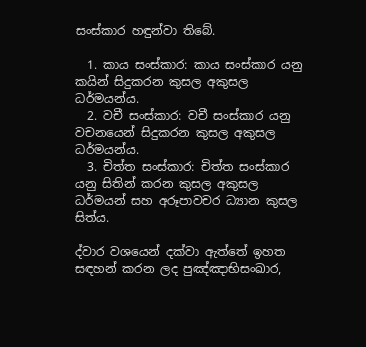සංස්කාර හඳුන්වා තිබේ.

  1. කාය සංස්කාර: කාය සංස්කාර යනු කයින් සිදුකරන කුසල අකුසල ධර්මයන්ය.
  2. වචී සංස්කාර: වචී සංස්කාර යනු වචනයෙන් සිදුකරන කුසල අකුසල ධර්මයන්ය.
  3. චිත්ත සංස්කාර: චිත්ත සංස්කාර යනු සිතින් කරන කුසල අකුසල ධර්මයන් සහ අරූපාවචර ධ්‍යාන කුසල සිත්ය.

ද්වාර වශයෙන් දක්වා ඇත්තේ ඉහත සඳහන් කරන ලද පුඤ්ඤාභිසංඛාර,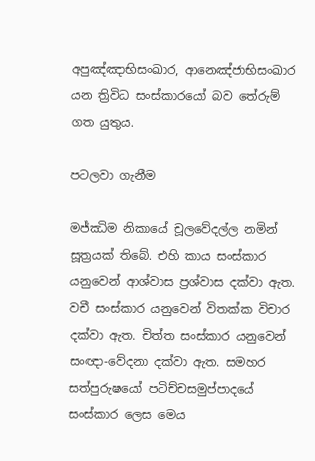අපුඤ්ඤාභිසංඛාර, ආනෙඤ්ජාභිසංඛාර යන ත්‍රිවිධ සංස්කාරයෝ බව තේරුම් ගත යුතුය.

පටලවා ගැනීම

මජ්ඣිම නිකායේ චූලවේදල්ල නමින් සූත්‍රයක් තිබේ. එහි කාය සංස්කාර යනුවෙන් ආශ්වාස ප්‍රශ්වාස දක්වා ඇත. වචී සංස්කාර යනුවෙන් විතක්ක විචාර දක්වා ඇත. චිත්ත සංස්කාර යනුවෙන් සංඥා-වේදනා දක්වා ඇත. සමහර සත්පුරුෂයෝ පටිච්චසමුප්පාදයේ සංස්කාර ලෙස මෙය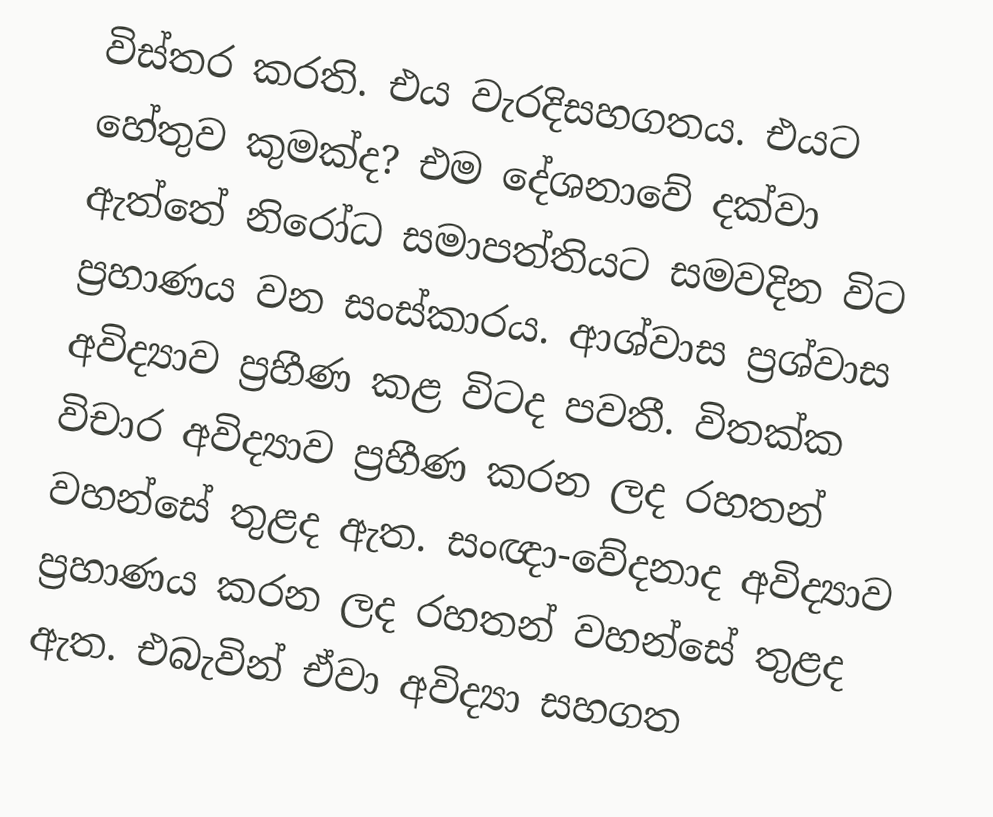විස්තර කරති. එය වැරදිසහගතය. එයට හේතුව කුමක්ද? එම දේශනාවේ දක්වා ඇත්තේ නිරෝධ සමාපත්තියට සමවදින විට ප්‍රහාණය වන සංස්කාරය. ආශ්වාස ප්‍රශ්වාස අවිද්‍යාව ප්‍රහීණ කළ විටද පවතී. විතක්ක විචාර අවිද්‍යාව ප්‍රහීණ කරන ලද රහතන් වහන්සේ තුළද ඇත. සංඥා-වේදනාද අවිද්‍යාව ප්‍රහාණය කරන ලද රහතන් වහන්සේ තුළද ඇත. එබැවින් ඒවා අවිද්‍යා සහගත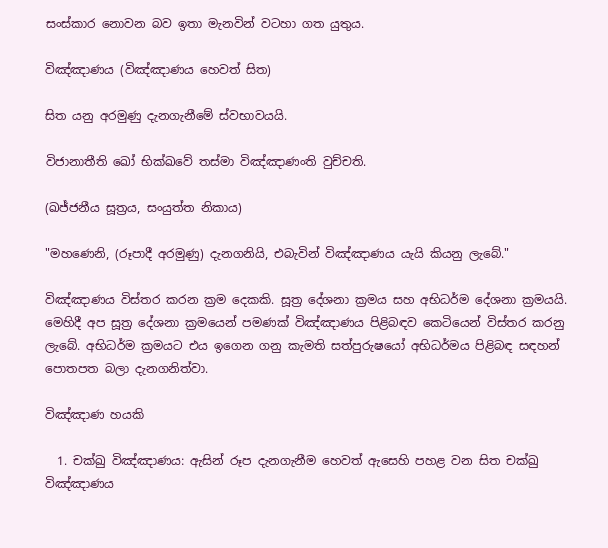සංස්කාර නොවන බව ඉතා මැනවින් වටහා ගත යුතුය.

විඤ්ඤාණය (විඤ්ඤාණය හෙවත් සිත)

සිත යනු අරමුණු දැනගැනීමේ ස්වභාවයයි.

විජානාතීති ඛෝ භික්ඛවේ තස්මා විඤ්ඤාණංති වුච්චති.

(ඛජ්ජනීය සූත්‍රය, සංයුත්ත නිකාය)

"මහණෙනි, (රූපාදී අරමුණු) දැනගනියි, එබැවින් විඤ්ඤාණය යැයි කියනු ලැබේ."

විඤ්ඤාණය විස්තර කරන ක්‍රම දෙකකි. සූත්‍ර දේශනා ක්‍රමය සහ අභිධර්ම දේශනා ක්‍රමයයි. මෙහිදී අප සූත්‍ර දේශනා ක්‍රමයෙන් පමණක් විඤ්ඤාණය පිළිබඳව කෙටියෙන් විස්තර කරනු ලැබේ. අභිධර්ම ක්‍රමයට එය ඉගෙන ගනු කැමති සත්පුරුෂයෝ අභිධර්මය පිළිබඳ සඳහන් පොතපත බලා දැනගනිත්වා.

විඤ්ඤාණ හයකි

  1. චක්ඛු විඤ්ඤාණය: ඇසින් රූප දැනගැනීම හෙවත් ඇසෙහි පහළ වන සිත චක්ඛු විඤ්ඤාණය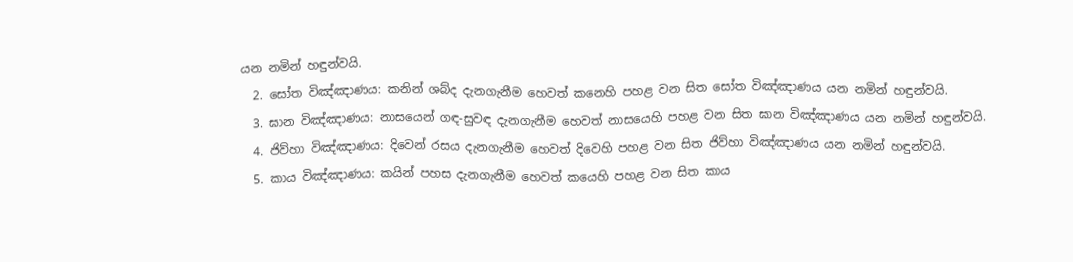යන නමින් හඳුන්වයි.
  2. සෝත විඤ්ඤාණය: කනින් ශබ්ද දැනගැනීම හෙවත් කනෙහි පහළ වන සිත සෝත විඤ්ඤාණය යන නමින් හඳුන්වයි.
  3. ඝාන විඤ්ඤාණය: නාසයෙන් ගඳ-සුවඳ දැනගැනීම හෙවත් නාසයෙහි පහළ වන සිත ඝාන විඤ්ඤාණය යන නමින් හඳුන්වයි.
  4. ජිව්හා විඤ්ඤාණය: දිවෙන් රසය දැනගැනීම හෙවත් දිවෙහි පහළ වන සිත ජිව්හා විඤ්ඤාණය යන නමින් හඳුන්වයි.
  5. කාය විඤ්ඤාණය: කයින් පහස දැනගැනීම හෙවත් කයෙහි පහළ වන සිත කාය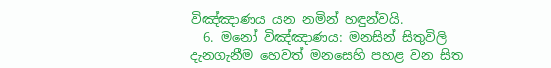විඤ්ඤාණය යන නමින් හඳුන්වයි.
  6. මනෝ විඤ්ඤාණය: මනසින් සිතුවිලි දැනගැනීම හෙවත් මනසෙහි පහළ වන සිත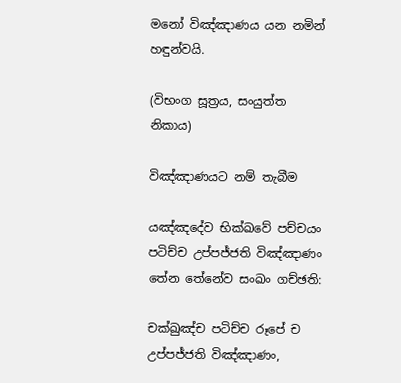මනෝ විඤ්ඤාණය යන නමින් හඳුන්වයි.

(විභංග සූත්‍රය, සංයුත්ත නිකාය)

විඤ්ඤාණයට නම් තැබීම

යඤ්ඤදේව භික්ඛවේ පච්චයං පටිච්ච උප්පජ්ජති විඤ්ඤාණං තේන තේනේව සංඛං ගච්ඡති:

චක්ඛුඤ්ච පටිච්ච රූපේ ච උප්පජ්ජති විඤ්ඤාණං,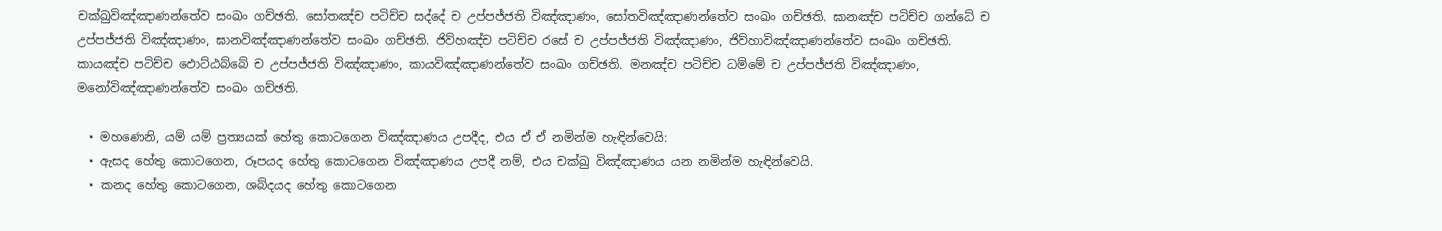චක්ඛුවිඤ්ඤාණන්තේව සංඛං ගච්ඡති. සෝතඤ්ච පටිච්ච සද්දේ ච උප්පජ්ජති විඤ්ඤාණං, සෝතවිඤ්ඤාණන්තේව සංඛං ගච්ඡති. ඝානඤ්ච පටිච්ච ගන්ධේ ච උප්පජ්ජති විඤ්ඤාණං, ඝානවිඤ්ඤාණන්තේව සංඛං ගච්ඡති. ජිව්හඤ්ච පටිච්ච රසේ ච උප්පජ්ජති විඤ්ඤාණං, ජිව්හාවිඤ්ඤාණන්තේව සංඛං ගච්ඡති. කායඤ්ච පටිච්ච ඵොට්ඨබ්බේ ච උප්පජ්ජති විඤ්ඤාණං, කායවිඤ්ඤාණන්තේව සංඛං ගච්ඡති. මනඤ්ච පටිච්ච ධම්මේ ච උප්පජ්ජති විඤ්ඤාණං, මනෝවිඤ්ඤාණන්තේව සංඛං ගච්ඡති.

  • මහණෙනි, යම් යම් ප්‍රත්‍යයක් හේතු කොටගෙන විඤ්ඤාණය උපදීද, එය ඒ ඒ නමින්ම හැඳින්වෙයි:
  • ඇසද හේතු කොටගෙන, රූපයද හේතු කොටගෙන විඤ්ඤාණය උපදී නම්, එය චක්ඛු විඤ්ඤාණය යන නමින්ම හැඳින්වෙයි.
  • කනද හේතු කොටගෙන, ශබ්දයද හේතු කොටගෙන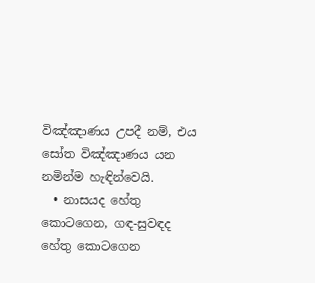විඤ්ඤාණය උපදී නම්, එය සෝත විඤ්ඤාණය යන නමින්ම හැඳින්වෙයි.
  • නාසයද හේතු කොටගෙන, ගඳ-සුවඳද හේතු කොටගෙන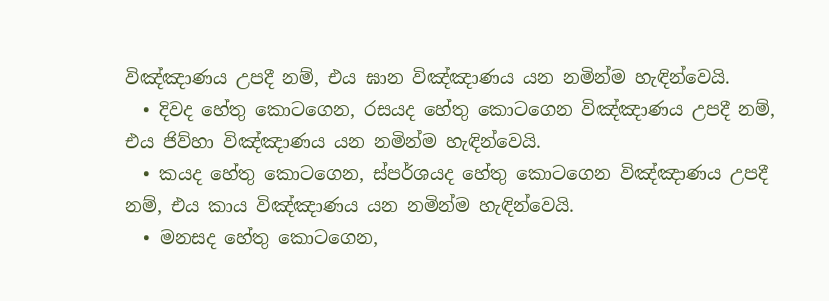විඤ්ඤාණය උපදී නම්, එය ඝාන විඤ්ඤාණය යන නමින්ම හැඳින්වෙයි.
  • දිවද හේතු කොටගෙන, රසයද හේතු කොටගෙන විඤ්ඤාණය උපදී නම්, එය ජිව්හා විඤ්ඤාණය යන නමින්ම හැඳින්වෙයි.
  • කයද හේතු කොටගෙන, ස්පර්ශයද හේතු කොටගෙන විඤ්ඤාණය උපදී නම්, එය කාය විඤ්ඤාණය යන නමින්ම හැඳින්වෙයි.
  • මනසද හේතු කොටගෙන,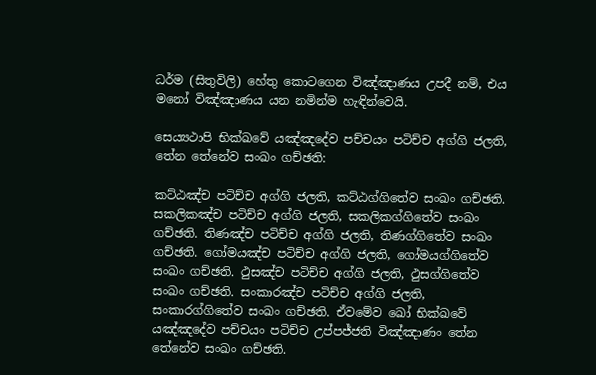ධර්ම (සිතුවිලි) හේතු කොටගෙන විඤ්ඤාණය උපදී නම්, එය මනෝ විඤ්ඤාණය යන නමින්ම හැඳින්වෙයි.

සෙය්‍යථාපි භික්ඛවේ යඤ්ඤදේව පච්චයං පටිච්ච අග්ගි ජලති, තේන තේනේව සංඛං ගච්ඡති:

කට්ඨඤ්ච පටිච්ච අග්ගි ජලති, කට්ඨග්ගිතේව සංඛං ගච්ඡති. සකලිකඤ්ච පටිච්ච අග්ගි ජලති, සකලිකග්ගිතේව සංඛං ගච්ඡති. තිණඤ්ච පටිච්ච අග්ගි ජලති, තිණග්ගිතේව සංඛං ගච්ඡති. ගෝමයඤ්ච පටිච්ච අග්ගි ජලති, ගෝමයග්ගිතේව සංඛං ගච්ඡති. ථුසඤ්ච පටිච්ච අග්ගි ජලති, ථුසග්ගිතේව සංඛං ගච්ඡති. සංකාරඤ්ච පටිච්ච අග්ගි ජලති, සංකාරග්ගිතේව සංඛං ගච්ඡති. ඒවමේව ඛෝ භික්ඛවේ යඤ්ඤදේව පච්චයං පටිච්ච උප්පජ්ජති විඤ්ඤාණං තේන තේනේව සංඛං ගච්ඡති.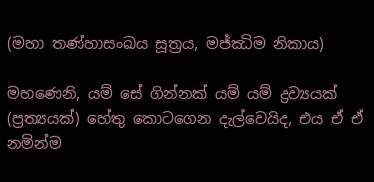(මහා තණ්හාසංඛය සූත්‍රය, මජ්ඣිම නිකාය)

මහණෙනි, යම් සේ ගින්නක් යම් යම් ද්‍රව්‍යයක් (ප්‍රත්‍යයක්) හේතු කොටගෙන දැල්වෙයිද, එය ඒ ඒ නමින්ම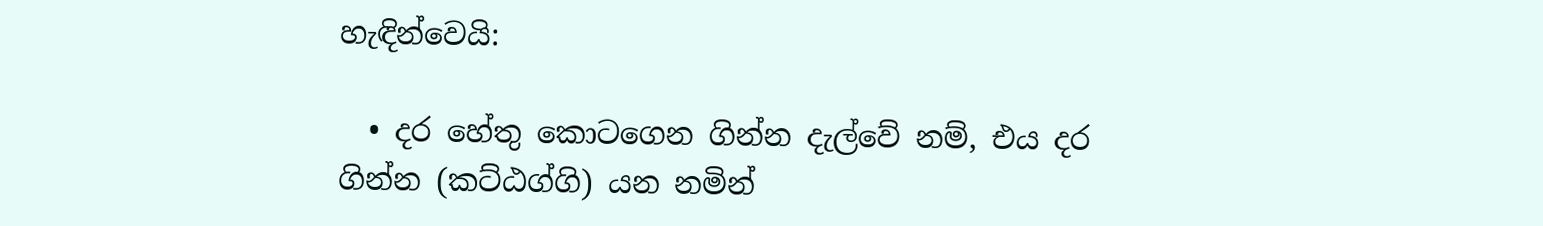හැඳින්වෙයි:

  • දර හේතු කොටගෙන ගින්න දැල්වේ නම්, එය දර ගින්න (කට්ඨග්ගි) යන නමින්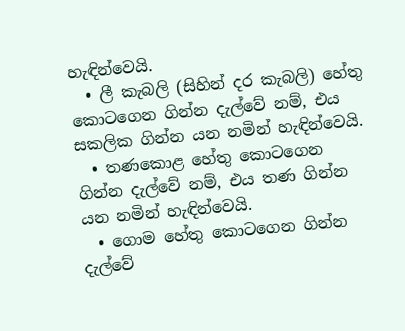හැඳින්වෙයි.
  • ලී කැබලි (සිහින් දර කැබලි) හේතු කොටගෙන ගින්න දැල්වේ නම්, එය සකලික ගින්න යන නමින් හැඳින්වෙයි.
  • තණකොළ හේතු කොටගෙන ගින්න දැල්වේ නම්, එය තණ ගින්න යන නමින් හැඳින්වෙයි.
  • ගොම හේතු කොටගෙන ගින්න දැල්වේ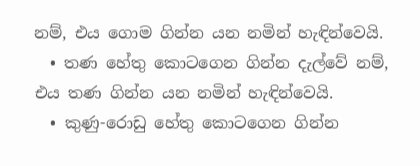නම්, එය ගොම ගින්න යන නමින් හැඳින්වෙයි.
  • තණ හේතු කොටගෙන ගින්න දැල්වේ නම්, එය තණ ගින්න යන නමින් හැඳින්වෙයි.
  • කුණු-රොඩු හේතු කොටගෙන ගින්න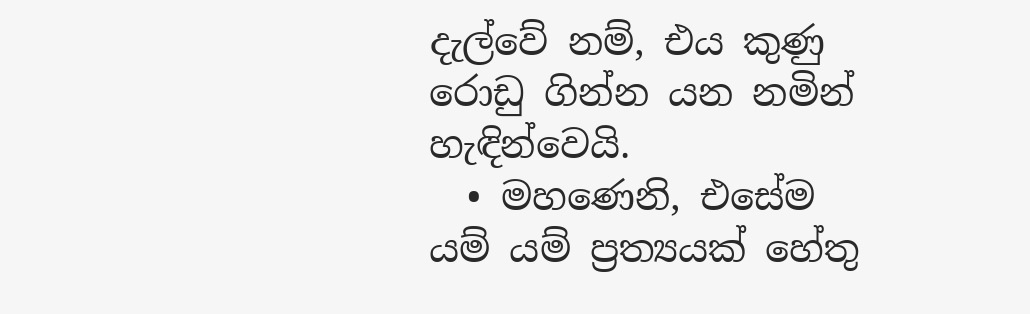දැල්වේ නම්, එය කුණු රොඩු ගින්න යන නමින් හැඳින්වෙයි.
  • මහණෙනි, එසේම යම් යම් ප්‍රත්‍යයක් හේතු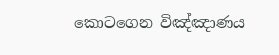කොටගෙන විඤ්ඤාණය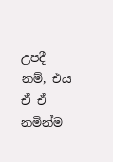උපදී නම්, එය ඒ ඒ නමින්ම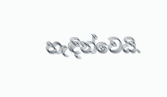හැඳින්වෙයි.